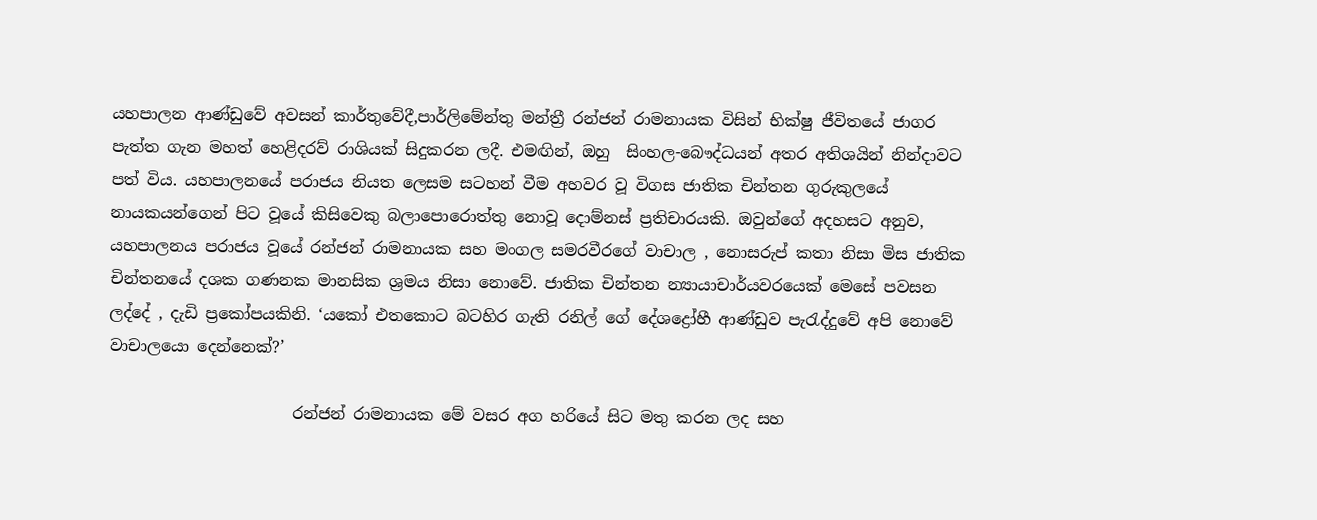යහපාලන ආණ්ඩුවේ අවසන් කාර්තුවේදී,පාර්ලිමේන්තු මන්ත්‍රී රන්ජන් රාමනායක විසින් භික්ෂු ජීවිතයේ ජාගර පැත්ත ගැන මහත් හෙළිදරව් රාශියක් සිදුකරන ලදී. එමඟින්, ඔහු  සිංහල-බෞද්ධයන් අතර අතිශයින් නින්දාවට පත් විය. යහපාලනයේ පරාජය නියත ලෙසම සටහන් වීම අහවර වූ විගස ජාතික චින්තන ගුරුකුලයේ නායකයන්ගෙන් පිට වූයේ කිසිවෙකු බලාපොරොත්තු නොවූ දොම්නස් ප්‍රතිචාරයකි. ඔවුන්ගේ අදහසට අනුව, යහපාලනය පරාජය වූයේ රන්ජන් රාමනායක සහ මංගල සමරවීරගේ වාචාල , නොසරුප් කතා නිසා මිස ජාතික චින්තනයේ දශක ගණනක මානසික ශ්‍රමය නිසා නොවේ. ජාතික චින්තන න්‍යායාචාර්යවරයෙක් මෙසේ පවසන ලද්දේ , දැඩි ප්‍රකෝපයකිනි. ‘යකෝ එතකොට බටහිර ගැති රනිල් ගේ දේශද්‍රෝහී ආණ්ඩුව පැරැද්දුවේ අපි නොවේ වාචාලයො දෙන්නෙක්?’

                       රන්ජන් රාමනායක මේ වසර අග හරියේ සිට මතු කරන ලද සහ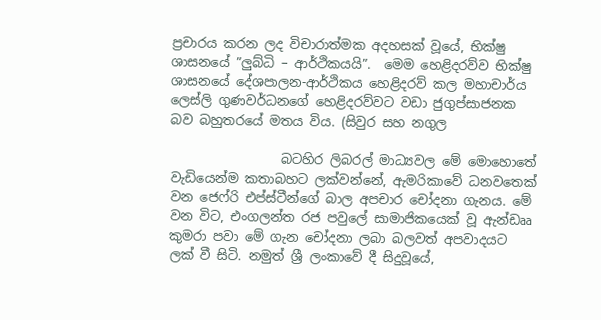ප්‍රචාරය කරන ලද විචාරාත්මක අදහසක් වූයේ, භික්ෂු ශාසනයේ ”ලුබ්ධි – ආර්ථිකයයි”.  මෙම හෙළිදරව්ව භික්ෂු ශාසනයේ දේශපාලන-ආර්ථිකය හෙළිදරව් කල මහාචාර්ය ලෙස්ලි ගුණවර්ධනගේ හෙළිදරව්වට වඩා ජුගුප්සාජනක බව බහුතරයේ මතය විය. (සිවුර සහ නගුල

                 බටහිර ලිබරල් මාධ්‍යවල මේ මොහොතේ වැඩියෙන්ම කතාබහට ලක්වන්නේ, ඇමරිකාවේ ධනවතෙක් වන ජෙෆ්රි එප්ස්ටීන්ගේ බාල අපචාර චෝදනා ගැනය. මේ වන විට, එංගලන්ත රජ පවුලේ සාමාජිකයෙක් වූ ඇන්ඩෲ කුමරා පවා මේ ගැන චෝදනා ලබා බලවත් අපවාදයට ලක් වී සිටි. නමුත් ශ්‍රී ලංකාවේ දී සිදුවූයේ,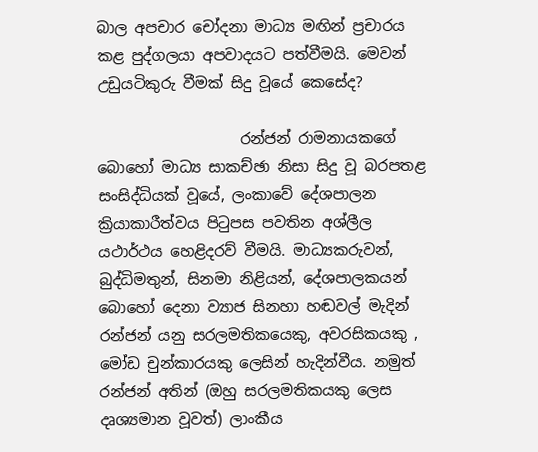බාල අපචාර චෝදනා මාධ්‍ය මඟින් ප්‍රචාරය කළ පුද්ගලයා අපවාදයට පත්වීමයි. මෙවන් උඩුයටිකුරු වීමක් සිදු වූයේ කෙසේද?

                   රන්ජන් රාමනායකගේ බොහෝ මාධ්‍ය සාකච්ඡා නිසා සිදු වූ බරපතළ සංසිද්ධියක් වූයේ, ලංකාවේ දේශපාලන ක්‍රියාකාරීත්වය පිටුපස පවතින අශ්ලීල යථාර්ථය හෙළිදරව් වීමයි. මාධ්‍යකරුවන්, බුද්ධිමතුන්, සිනමා නිළියන්, දේශපාලකයන් බොහෝ දෙනා ව්‍යාජ සිනහා හඬවල් මැදින් රන්ජන් යනු සරලමතිකයෙකු, අවරසිකයකු , මෝඩ චුන්කාරයකු ලෙසින් හැදින්වීය. නමුත් රන්ජන් අතින් (ඔහු සරලමතිකයකු ලෙස දෘශ්‍යමාන වූවත්) ලාංකීය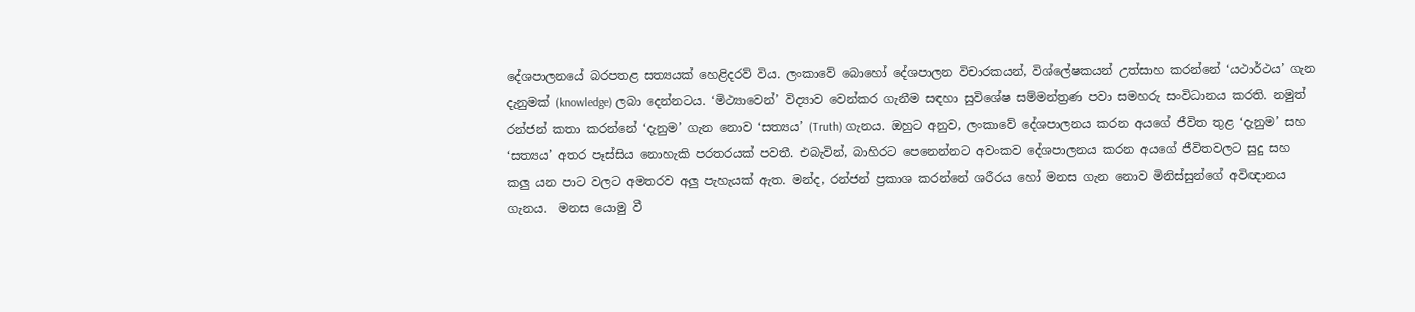දේශපාලනයේ බරපතළ සත්‍යයක් හෙළිදරව් විය. ලංකාවේ බොහෝ දේශපාලන විචාරකයන්, විශ්ලේෂකයන් උත්සාහ කරන්නේ ‘යථාර්ථය’ ගැන දැනුමක් (knowledge) ලබා දෙන්නටය. ‘මිථ්‍යාවෙන්’ විද්‍යාව වෙන්කර ගැනීම සඳහා සුවිශේෂ සම්මන්ත්‍රණ පවා සමහරු සංවිධානය කරති. නමුත් රන්ජන් කතා කරන්නේ ‘දැනුම’ ගැන නොව ‘සත්‍යය’ (Truth) ගැනය. ඔහුට අනුව, ලංකාවේ දේශපාලනය කරන අයගේ ජීවිත තුළ ‘දැනුම’ සහ ‘සත්‍යය’ අතර පෑස්සිය නොහැකි පරතරයක් පවතී. එබැවින්, බාහිරට පෙනෙන්නට අවංකව දේශපාලනය කරන අයගේ ජීවිතවලට සුදු සහ කලු යන පාට වලට අමතරව අලු පැහැයක් ඇත. මන්ද, රන්ජන් ප්‍රකාශ කරන්නේ ශරීරය හෝ මනස ගැන නොව මිනිස්සුන්ගේ අවිඥානය ගැනය.  මනස යොමු වී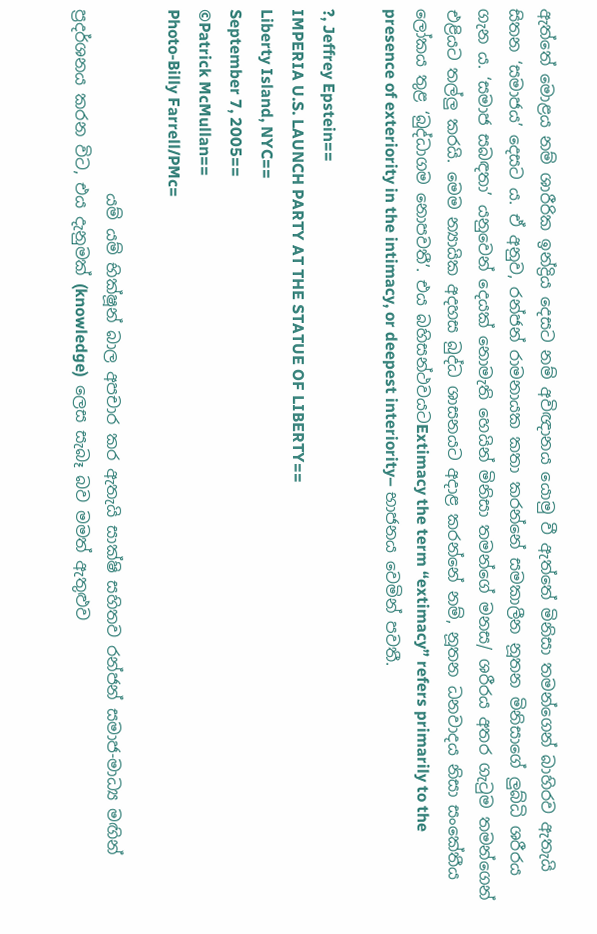ඇත්තේ මොළය නම් ශාරීරික ඉන්ද්‍රිය දෙසට නම් අවිඥානය යොමු වී ඇත්තේ මිනිසා තමන්ගෙන් බාහිරව ඇතැයි සිතන ‘සමාජය’ දෙසට ය. ඒ අනුව, රන්ජන් රාමනායක කතා කරන්නේ සමකාලීන නූතන මිනිසාගේ ලුබ්ධි ශරීරය ගැන ය. ‘සමාජ සබඳතා’ යනුවෙන් දෙයක් නොමැති හෙයින් මිනිසා තමන්ගේ මනස/ ශරීරය අතර ගැටුම තමන්ගෙන් එළියට තල්ලු කරයි. මෙම න්‍යායික අදහස බුද්ධ ශාසනයට අදාළ කරන්නේ නම්, නූතන ධනවාදය නිසා සංකේතීය ලෝකය තුළ ‘බුද්ධාගම නොපවතී’. එය බහිසන්ථවයටExtimacy the term “extimacy” refers primarily to the presence of exteriority in the intimacy, or deepest interiority– භාජනය වෙමින් පවතී.

?, Jeffrey Epstein==
IMPERIA U.S. LAUNCH PARTY AT THE STATUE OF LIBERTY==
Liberty Island, NYC==
September 7, 2005==
©Patrick McMullan==
Photo-Billy Farrell/PMc=

                       යම් යම් භික්ෂූන් බාල අපචාර කර ඇතැයි සාක්ෂි සහිතව රන්ජන් සමාජ-මාධ්‍ය මඟින් ප්‍රදර්ශනය කරන විට, එය දැනුමක් (knowledge)  ලෙස සැබෑ බව මමත් ඇතුළුව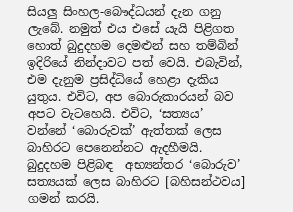සියලු සිංහල-බෞද්ධයන් දැන ගනු ලැබේ. නමුත් එය එසේ යැයි පිළිගත හොත් බුදුදහම දෙමළුන් සහ තම්බින් ඉදිරියේ නින්දාවට පත් වෙයි. එබැවින්, එම දැනුම ප්‍රසිද්ධියේ හෙළා දැකිය යුතුය. එවිට, අප බොරුකාරයන් බව අපට වැටහෙයි. එවිට, ‘සත්‍යය’ වන්නේ ‘බොරුවක්’ ඇත්තක් ලෙස බාහිරට පෙනෙන්නට ඇදහීමයි. බුදුදහම පිළිබඳ  අභ්‍යන්තර ‘බොරුව’ සත්‍යයක් ලෙස බාහිරට [බහිසන්ථවය] ගමන් කරයි.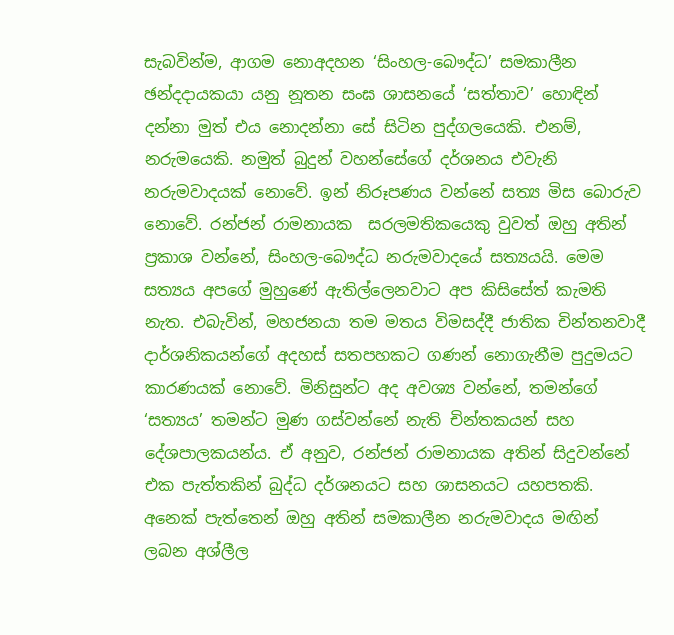සැබවින්ම, ආගම නොඅදහන ‘සිංහල-බෞද්ධ’ සමකාලීන ඡන්දදායකයා යනු නූතන සංඝ ශාසනයේ ‘සත්තාව’ හොඳින් දන්නා මුත් එය නොදන්නා සේ සිටින පුද්ගලයෙකි. එනම්, නරුමයෙකි. නමුත් බුදුන් වහන්සේගේ දර්ශනය එවැනි නරුමවාදයක් නොවේ. ඉන් නිරූපණය වන්නේ සත්‍ය මිස බොරුව නොවේ. රන්ජන් රාමනායක  සරලමතිකයෙකු වුවත් ඔහු අතින් ප්‍රකාශ වන්නේ, සිංහල-බෞද්ධ නරුමවාදයේ සත්‍යයයි. මෙම සත්‍යය අපගේ මුහුණේ ඇතිල්ලෙනවාට අප කිසිසේත් කැමති නැත. එබැවින්, මහජනයා තම මතය විමසද්දී ජාතික චින්තනවාදී දාර්ශනිකයන්ගේ අදහස් සතපහකට ගණන් නොගැනීම පුදුමයට කාරණයක් නොවේ. මිනිසුන්ට අද අවශ්‍ය වන්නේ, තමන්ගේ ‘සත්‍යය’ තමන්ට මුණ ගස්වන්නේ නැති චින්තකයන් සහ දේශපාලකයන්ය. ඒ අනුව, රන්ජන් රාමනායක අතින් සිදුවන්නේ එක පැත්තකින් බුද්ධ දර්ශනයට සහ ශාසනයට යහපතකි. අනෙක් පැත්තෙන් ඔහු අතින් සමකාලීන නරුමවාදය මඟින් ලබන අශ්ලීල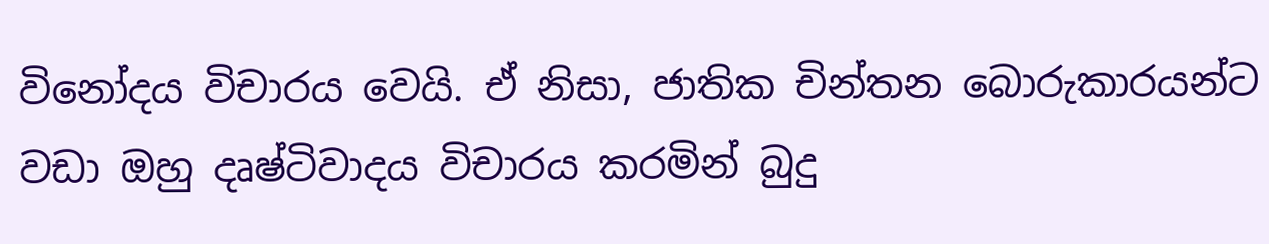විනෝදය විචාරය වෙයි. ඒ නිසා, ජාතික චින්තන බොරුකාරයන්ට වඩා ඔහු දෘෂ්ටිවාදය විචාරය කරමින් බුදු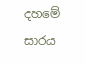දහමේ සාරය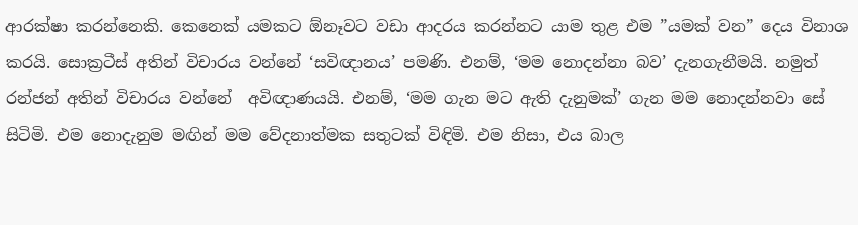ආරක්ෂා කරන්නෙකි. කෙනෙක් යමකට ඕනෑවට වඩා ආදරය කරන්නට යාම තුළ එම ”යමක් වන” දෙය විනාශ කරයි. සොක්‍රටීස් අතින් විචාරය වන්නේ ‘සවිඥානය’ පමණි. එනම්, ‘මම නොදන්නා බව’ දැනගැනීමයි. නමුත් රන්ජන් අතින් විචාරය වන්නේ  අවිඥාණයයි. එනම්, ‘මම ගැන මට ඇති දැනුමක්’ ගැන මම නොදන්නවා සේ සිටිමි. එම නොදැනුම මඟින් මම වේදනාත්මක සතුටක් විඳිමි. එම නිසා, එය බාල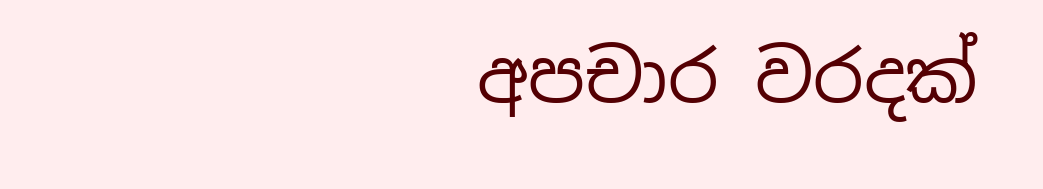අපචාර වරදක්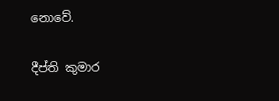නොවේ.

දීප්ති කුමාර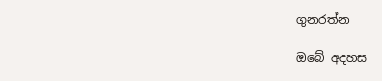ගුනරත්න

ඔබේ අදහස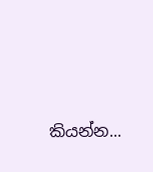කියන්න...